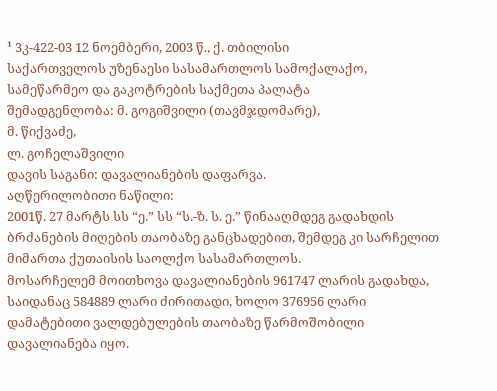¹ 3კ-422-03 12 ნოემბერი, 2003 წ., ქ. თბილისი
საქართველოს უზენაესი სასამართლოს სამოქალაქო, სამეწარმეო და გაკოტრების საქმეთა პალატა
შემადგენლობა: მ. გოგიშვილი (თავმჯდომარე),
მ. წიქვაძე,
ლ. გოჩელაშვილი
დავის საგანი: დავალიანების დაფარვა.
აღწერილობითი ნაწილი:
2001წ. 27 მარტს სს “ე.” სს “ს.-ზ. ს. ე.” წინააღმდეგ გადახდის ბრძანების მიღების თაობაზე განცხადებით, შემდეგ კი სარჩელით მიმართა ქუთაისის საოლქო სასამართლოს.
მოსარჩელემ მოითხოვა დავალიანების 961747 ლარის გადახდა, საიდანაც 584889 ლარი ძირითადი, ხოლო 376956 ლარი დამატებითი ვალდებულების თაობაზე წარმოშობილი დავალიანება იყო.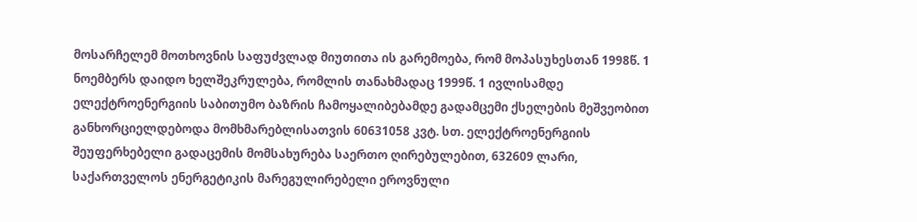მოსარჩელემ მოთხოვნის საფუძვლად მიუთითა ის გარემოება, რომ მოპასუხესთან 1998წ. 1 ნოემბერს დაიდო ხელშეკრულება, რომლის თანახმადაც 1999წ. 1 ივლისამდე ელექტროენერგიის საბითუმო ბაზრის ჩამოყალიბებამდე გადამცემი ქსელების მეშვეობით განხორციელდებოდა მომხმარებლისათვის 60631058 კვტ. სთ. ელექტროენერგიის შეუფერხებელი გადაცემის მომსახურება საერთო ღირებულებით, 632609 ლარი, საქართველოს ენერგეტიკის მარეგულირებელი ეროვნული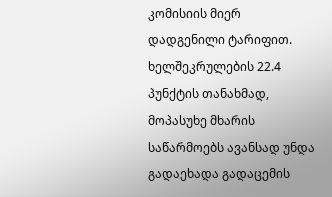კომისიის მიერ დადგენილი ტარიფით.
ხელშეკრულების 22.4 პუნქტის თანახმად, მოპასუხე მხარის საწარმოებს ავანსად უნდა გადაეხადა გადაცემის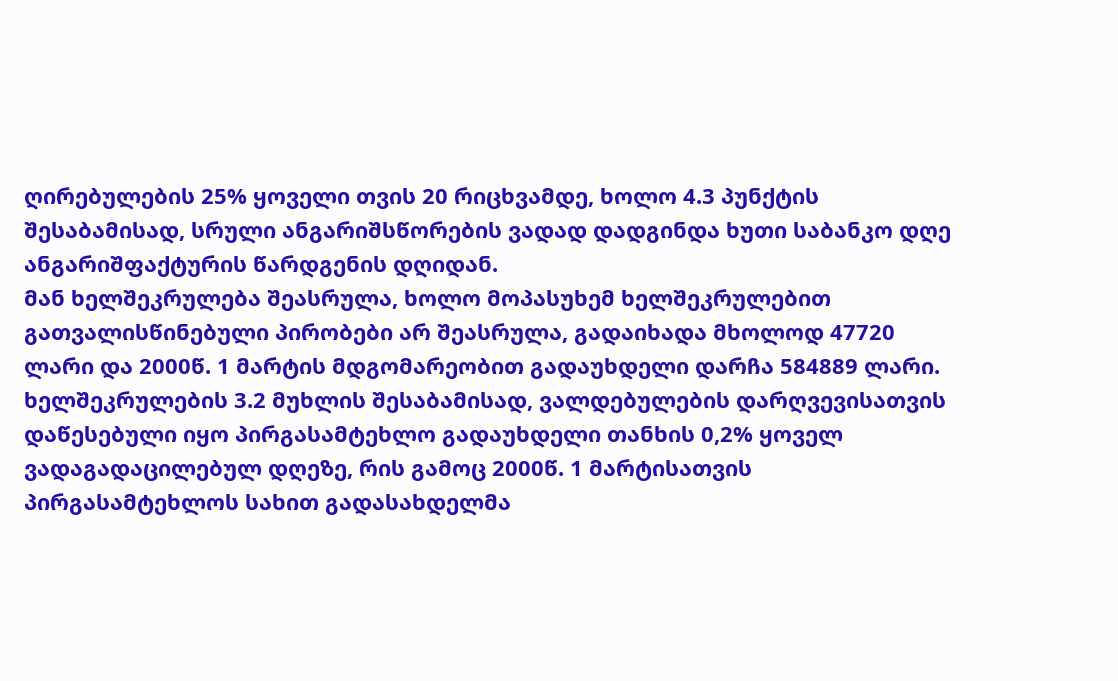ღირებულების 25% ყოველი თვის 20 რიცხვამდე, ხოლო 4.3 პუნქტის შესაბამისად, სრული ანგარიშსწორების ვადად დადგინდა ხუთი საბანკო დღე ანგარიშფაქტურის წარდგენის დღიდან.
მან ხელშეკრულება შეასრულა, ხოლო მოპასუხემ ხელშეკრულებით გათვალისწინებული პირობები არ შეასრულა, გადაიხადა მხოლოდ 47720 ლარი და 2000წ. 1 მარტის მდგომარეობით გადაუხდელი დარჩა 584889 ლარი.
ხელშეკრულების 3.2 მუხლის შესაბამისად, ვალდებულების დარღვევისათვის დაწესებული იყო პირგასამტეხლო გადაუხდელი თანხის 0,2% ყოველ ვადაგადაცილებულ დღეზე, რის გამოც 2000წ. 1 მარტისათვის პირგასამტეხლოს სახით გადასახდელმა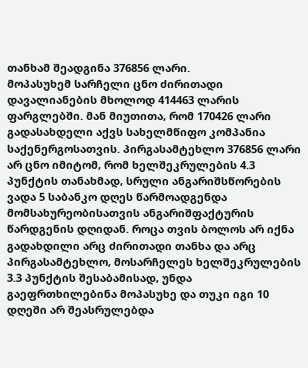თანხამ შეადგინა 376856 ლარი.
მოპასუხემ სარჩელი ცნო ძირითადი დავალიანების მხოლოდ 414463 ლარის ფარგლებში. მან მიუთითა, რომ 170426 ლარი გადასახდელი აქვს სახელმწიფო კომპანია საქენერგოსათვის. პირგასამტეხლო 376856 ლარი არ ცნო იმიტომ, რომ ხელშეკრულების 4.3 პუნქტის თანახმად, სრული ანგარიშსწორების ვადა 5 საბანკო დღეს წარმოადგენდა მომსახურეობისათვის ანგარიშფაქტურის წარდგენის დღიდან. როცა თვის ბოლოს არ იქნა გადახდილი არც ძირითადი თანხა და არც პირგასამტეხლო, მოსარჩელეს ხელშეკრულების 3.3 პუნქტის შესაბამისად, უნდა გაეფრთხილებინა მოპასუხე და თუკი იგი 10 დღეში არ შეასრულებდა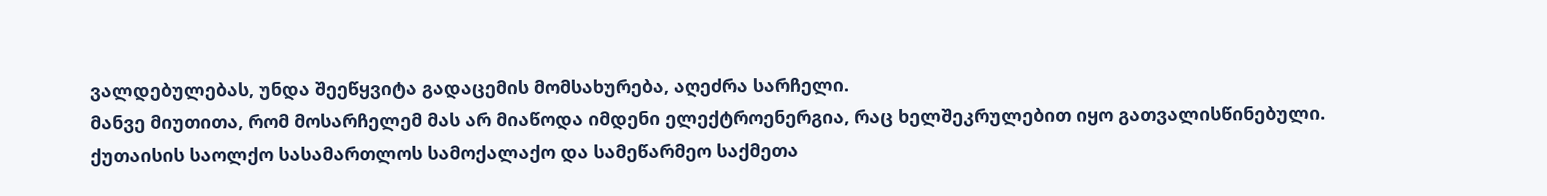ვალდებულებას, უნდა შეეწყვიტა გადაცემის მომსახურება, აღეძრა სარჩელი.
მანვე მიუთითა, რომ მოსარჩელემ მას არ მიაწოდა იმდენი ელექტროენერგია, რაც ხელშეკრულებით იყო გათვალისწინებული.
ქუთაისის საოლქო სასამართლოს სამოქალაქო და სამეწარმეო საქმეთა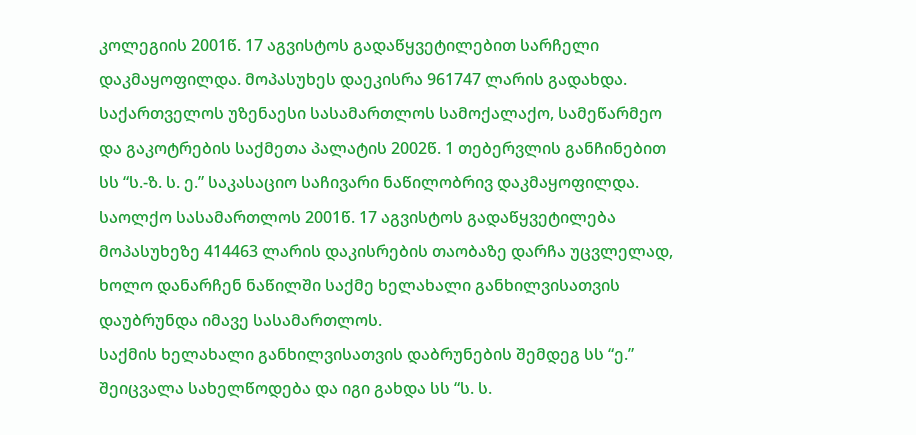კოლეგიის 2001წ. 17 აგვისტოს გადაწყვეტილებით სარჩელი დაკმაყოფილდა. მოპასუხეს დაეკისრა 961747 ლარის გადახდა.
საქართველოს უზენაესი სასამართლოს სამოქალაქო, სამეწარმეო და გაკოტრების საქმეთა პალატის 2002წ. 1 თებერვლის განჩინებით სს “ს.-ზ. ს. ე.” საკასაციო საჩივარი ნაწილობრივ დაკმაყოფილდა. საოლქო სასამართლოს 2001წ. 17 აგვისტოს გადაწყვეტილება მოპასუხეზე 414463 ლარის დაკისრების თაობაზე დარჩა უცვლელად, ხოლო დანარჩენ ნაწილში საქმე ხელახალი განხილვისათვის დაუბრუნდა იმავე სასამართლოს.
საქმის ხელახალი განხილვისათვის დაბრუნების შემდეგ სს “ე.” შეიცვალა სახელწოდება და იგი გახდა სს “ს. ს.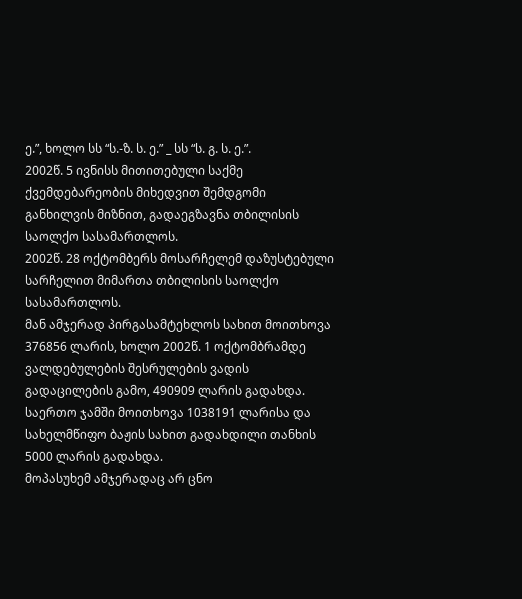ე.”, ხოლო სს “ს.-ზ. ს. ე.” _ სს “ს. გ. ს. ე.”.
2002წ. 5 ივნისს მითითებული საქმე ქვემდებარეობის მიხედვით შემდგომი განხილვის მიზნით, გადაეგზავნა თბილისის საოლქო სასამართლოს.
2002წ. 28 ოქტომბერს მოსარჩელემ დაზუსტებული სარჩელით მიმართა თბილისის საოლქო სასამართლოს.
მან ამჯერად პირგასამტეხლოს სახით მოითხოვა 376856 ლარის, ხოლო 2002წ. 1 ოქტომბრამდე ვალდებულების შესრულების ვადის გადაცილების გამო, 490909 ლარის გადახდა. საერთო ჯამში მოითხოვა 1038191 ლარისა და სახელმწიფო ბაჟის სახით გადახდილი თანხის 5000 ლარის გადახდა.
მოპასუხემ ამჯერადაც არ ცნო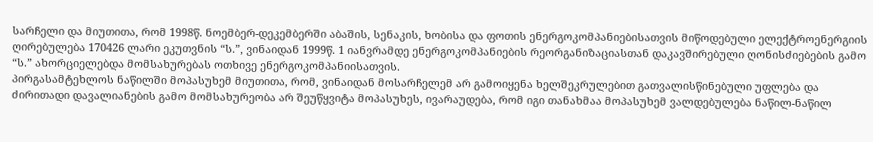სარჩელი და მიუთითა, რომ 1998წ. ნოემბერ-დეკემბერში აბაშის, სენაკის, ხობისა და ფოთის ენერგოკომპანიებისათვის მიწოდებული ელექტროენერგიის ღირებულება 170426 ლარი ეკუთვნის “ს.”, ვინაიდან 1999წ. 1 იანვრამდე ენერგოკომპანიების რეორგანიზაციასთან დაკავშირებული ღონისძიებების გამო “ს.” ახორციელებდა მომსახურებას ოთხივე ენერგოკომპანიისათვის.
პირგასამტეხლოს ნაწილში მოპასუხემ მიუთითა, რომ, ვინაიდან მოსარჩელემ არ გამოიყენა ხელშეკრულებით გათვალისწინებული უფლება და ძირითადი დავალიანების გამო მომსახურეობა არ შეუწყვიტა მოპასუხეს, ივარაუდება, რომ იგი თანახმაა მოპასუხემ ვალდებულება ნაწილ-ნაწილ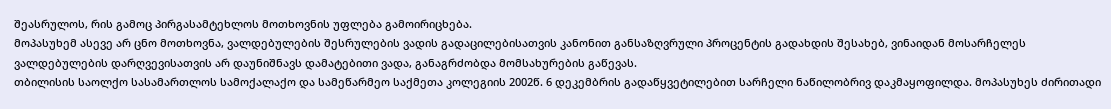შეასრულოს, რის გამოც პირგასამტეხლოს მოთხოვნის უფლება გამოირიცხება.
მოპასუხემ ასევე არ ცნო მოთხოვნა, ვალდებულების შესრულების ვადის გადაცილებისათვის კანონით განსაზღვრული პროცენტის გადახდის შესახებ, ვინაიდან მოსარჩელეს ვალდებულების დარღვევისათვის არ დაუნიშნავს დამატებითი ვადა, განაგრძობდა მომსახურების გაწევას.
თბილისის საოლქო სასამართლოს სამოქალაქო და სამეწარმეო საქმეთა კოლეგიის 2002წ. 6 დეკემბრის გადაწყვეტილებით სარჩელი ნაწილობრივ დაკმაყოფილდა. მოპასუხეს ძირითადი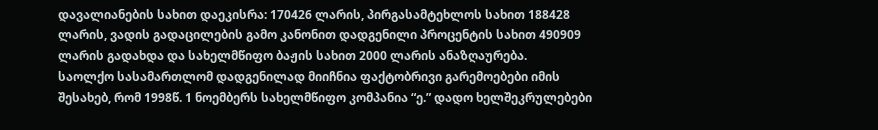დავალიანების სახით დაეკისრა: 170426 ლარის, პირგასამტეხლოს სახით 188428 ლარის, ვადის გადაცილების გამო კანონით დადგენილი პროცენტის სახით 490909 ლარის გადახდა და სახელმწიფო ბაჟის სახით 2000 ლარის ანაზღაურება.
საოლქო სასამართლომ დადგენილად მიიჩნია ფაქტობრივი გარემოებები იმის შესახებ, რომ 1998წ. 1 ნოემბერს სახელმწიფო კომპანია “ე.” დადო ხელშეკრულებები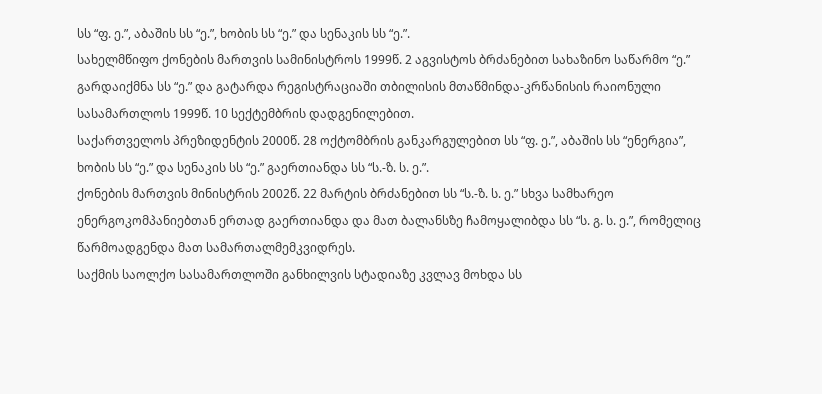სს “ფ. ე.”, აბაშის სს “ე.”, ხობის სს “ე.” და სენაკის სს “ე.”.
სახელმწიფო ქონების მართვის სამინისტროს 1999წ. 2 აგვისტოს ბრძანებით სახაზინო საწარმო “ე.” გარდაიქმნა სს “ე.” და გატარდა რეგისტრაციაში თბილისის მთაწმინდა-კრწანისის რაიონული სასამართლოს 1999წ. 10 სექტემბრის დადგენილებით.
საქართველოს პრეზიდენტის 2000წ. 28 ოქტომბრის განკარგულებით სს “ფ. ე.”, აბაშის სს “ენერგია”, ხობის სს “ე.” და სენაკის სს “ე.” გაერთიანდა სს “ს.-ზ. ს. ე.”.
ქონების მართვის მინისტრის 2002წ. 22 მარტის ბრძანებით სს “ს.-ზ. ს. ე.” სხვა სამხარეო ენერგოკომპანიებთან ერთად გაერთიანდა და მათ ბალანსზე ჩამოყალიბდა სს “ს. გ. ს. ე.”, რომელიც წარმოადგენდა მათ სამართალმემკვიდრეს.
საქმის საოლქო სასამართლოში განხილვის სტადიაზე კვლავ მოხდა სს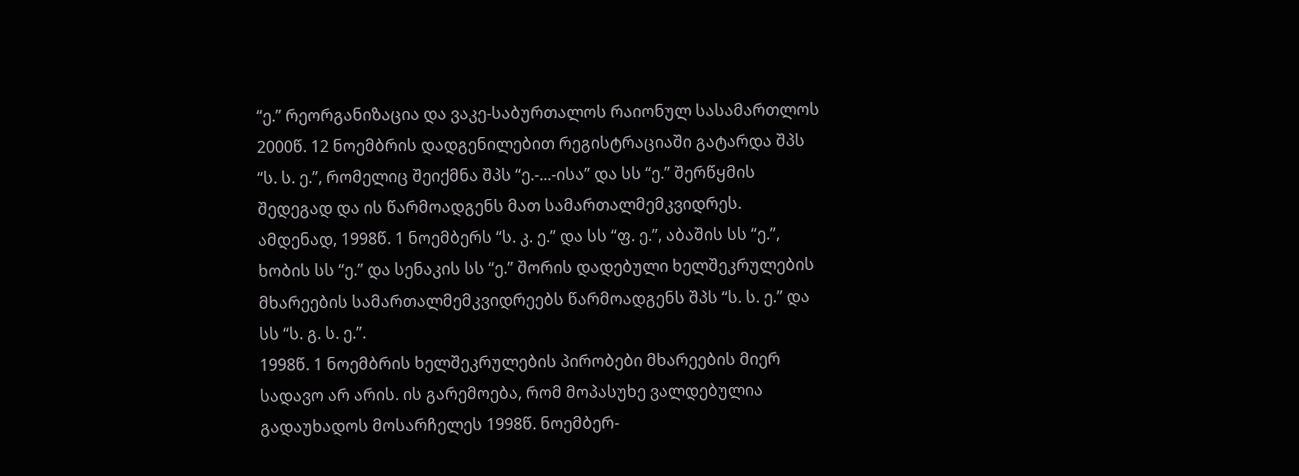“ე.” რეორგანიზაცია და ვაკე-საბურთალოს რაიონულ სასამართლოს 2000წ. 12 ნოემბრის დადგენილებით რეგისტრაციაში გატარდა შპს “ს. ს. ე.”, რომელიც შეიქმნა შპს “ე.-...-ისა” და სს “ე.” შერწყმის შედეგად და ის წარმოადგენს მათ სამართალმემკვიდრეს.
ამდენად, 1998წ. 1 ნოემბერს “ს. კ. ე.” და სს “ფ. ე.”, აბაშის სს “ე.”, ხობის სს “ე.” და სენაკის სს “ე.” შორის დადებული ხელშეკრულების მხარეების სამართალმემკვიდრეებს წარმოადგენს შპს “ს. ს. ე.” და სს “ს. გ. ს. ე.”.
1998წ. 1 ნოემბრის ხელშეკრულების პირობები მხარეების მიერ სადავო არ არის. ის გარემოება, რომ მოპასუხე ვალდებულია გადაუხადოს მოსარჩელეს 1998წ. ნოემბერ-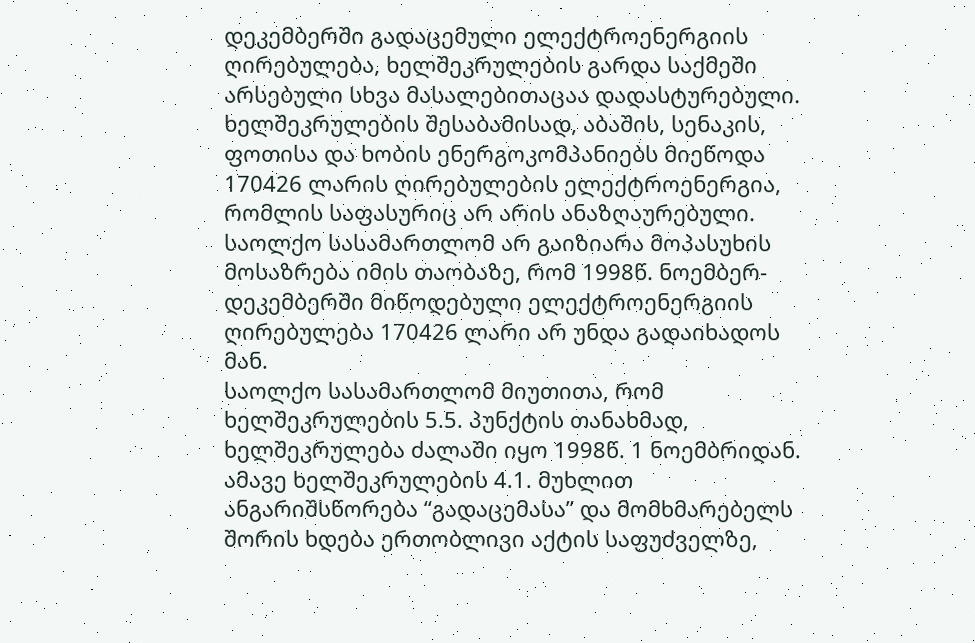დეკემბერში გადაცემული ელექტროენერგიის ღირებულება, ხელშეკრულების გარდა საქმეში არსებული სხვა მასალებითაცაა დადასტურებული. ხელშეკრულების შესაბამისად, აბაშის, სენაკის, ფოთისა და ხობის ენერგოკომპანიებს მიეწოდა 170426 ლარის ღირებულების ელექტროენერგია, რომლის საფასურიც არ არის ანაზღაურებული.
საოლქო სასამართლომ არ გაიზიარა მოპასუხის მოსაზრება იმის თაობაზე, რომ 1998წ. ნოემბერ-დეკემბერში მიწოდებული ელექტროენერგიის ღირებულება 170426 ლარი არ უნდა გადაიხადოს მან.
საოლქო სასამართლომ მიუთითა, რომ ხელშეკრულების 5.5. პუნქტის თანახმად, ხელშეკრულება ძალაში იყო 1998წ. 1 ნოემბრიდან. ამავე ხელშეკრულების 4.1. მუხლით ანგარიშსწორება “გადაცემასა” და მომხმარებელს შორის ხდება ერთობლივი აქტის საფუძველზე,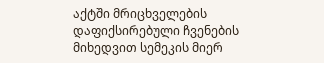აქტში მრიცხველების დაფიქსირებული ჩვენების მიხედვით სემეკის მიერ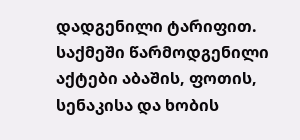დადგენილი ტარიფით.
საქმეში წარმოდგენილი აქტები აბაშის, ფოთის, სენაკისა და ხობის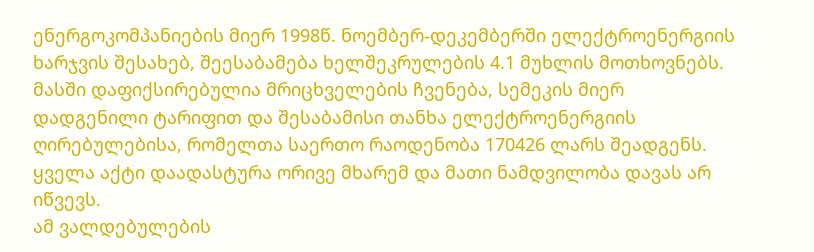ენერგოკომპანიების მიერ 1998წ. ნოემბერ-დეკემბერში ელექტროენერგიის ხარჯვის შესახებ, შეესაბამება ხელშეკრულების 4.1 მუხლის მოთხოვნებს. მასში დაფიქსირებულია მრიცხველების ჩვენება, სემეკის მიერ დადგენილი ტარიფით და შესაბამისი თანხა ელექტროენერგიის ღირებულებისა, რომელთა საერთო რაოდენობა 170426 ლარს შეადგენს. ყველა აქტი დაადასტურა ორივე მხარემ და მათი ნამდვილობა დავას არ იწვევს.
ამ ვალდებულების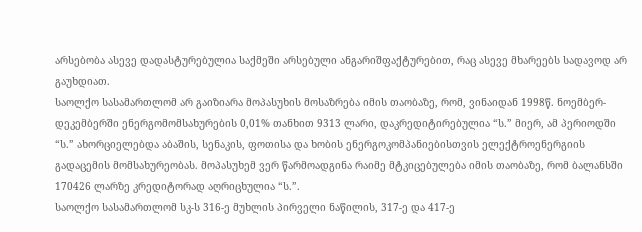არსებობა ასევე დადასტურებულია საქმეში არსებული ანგარიშფაქტურებით, რაც ასევე მხარეებს სადავოდ არ გაუხდიათ.
საოლქო სასამართლომ არ გაიზიარა მოპასუხის მოსაზრება იმის თაობაზე, რომ, ვინაიდან 1998წ. ნოემბერ-დეკემბერში ენერგომომსახურების 0,01% თანხით 9313 ლარი, დაკრედიტირებულია “ს.” მიერ, ამ პერიოდში “ს.” ახორციელებდა აბაშის, სენაკის, ფოთისა და ხობის ენერგოკომპანიებისთვის ელექტროენერგიის გადაცემის მომსახურეობას. მოპასუხემ ვერ წარმოადგინა რაიმე მტკიცებულება იმის თაობაზე, რომ ბალანსში 170426 ლარზე კრედიტორად აღრიცხულია “ს.”.
საოლქო სასამართლომ სკ-ს 316-ე მუხლის პირველი ნაწილის, 317-ე და 417-ე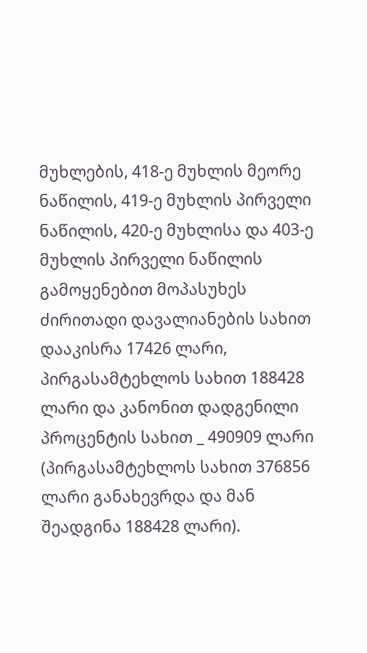მუხლების, 418-ე მუხლის მეორე ნაწილის, 419-ე მუხლის პირველი ნაწილის, 420-ე მუხლისა და 403-ე მუხლის პირველი ნაწილის გამოყენებით მოპასუხეს ძირითადი დავალიანების სახით დააკისრა 17426 ლარი, პირგასამტეხლოს სახით 188428 ლარი და კანონით დადგენილი პროცენტის სახით _ 490909 ლარი (პირგასამტეხლოს სახით 376856 ლარი განახევრდა და მან შეადგინა 188428 ლარი).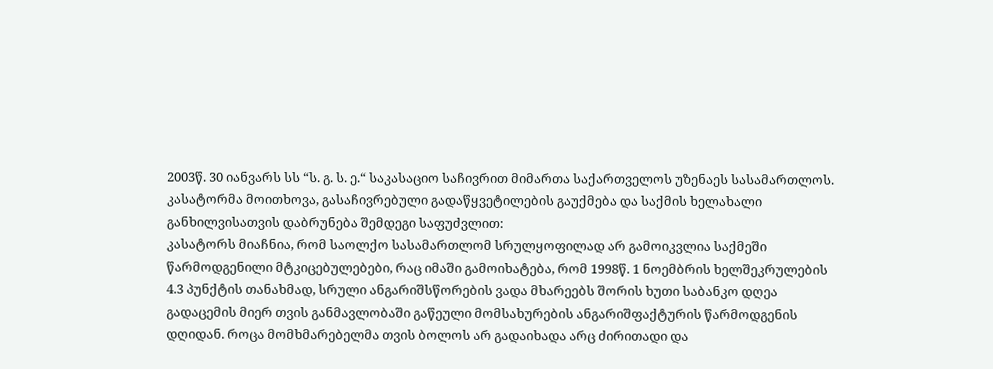2003წ. 30 იანვარს სს “ს. გ. ს. ე.“ საკასაციო საჩივრით მიმართა საქართველოს უზენაეს სასამართლოს.
კასატორმა მოითხოვა, გასაჩივრებული გადაწყვეტილების გაუქმება და საქმის ხელახალი განხილვისათვის დაბრუნება შემდეგი საფუძვლით:
კასატორს მიაჩნია, რომ საოლქო სასამართლომ სრულყოფილად არ გამოიკვლია საქმეში წარმოდგენილი მტკიცებულებები, რაც იმაში გამოიხატება, რომ 1998წ. 1 ნოემბრის ხელშეკრულების 4.3 პუნქტის თანახმად, სრული ანგარიშსწორების ვადა მხარეებს შორის ხუთი საბანკო დღეა გადაცემის მიერ თვის განმავლობაში გაწეული მომსახურების ანგარიშფაქტურის წარმოდგენის დღიდან. როცა მომხმარებელმა თვის ბოლოს არ გადაიხადა არც ძირითადი და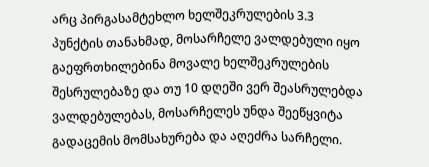არც პირგასამტეხლო ხელშეკრულების 3.3 პუნქტის თანახმად, მოსარჩელე ვალდებული იყო გაეფრთხილებინა მოვალე ხელშეკრულების შესრულებაზე და თუ 10 დღეში ვერ შეასრულებდა ვალდებულებას, მოსარჩელეს უნდა შეეწყვიტა გადაცემის მომსახურება და აღეძრა სარჩელი.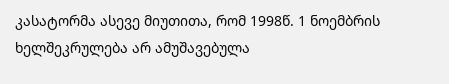კასატორმა ასევე მიუთითა, რომ 1998წ. 1 ნოემბრის ხელშეკრულება არ ამუშავებულა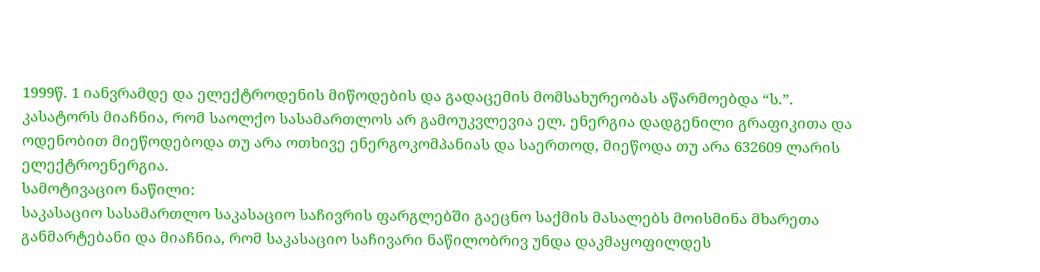1999წ. 1 იანვრამდე და ელექტროდენის მიწოდების და გადაცემის მომსახურეობას აწარმოებდა “ს.”.
კასატორს მიაჩნია, რომ საოლქო სასამართლოს არ გამოუკვლევია ელ. ენერგია დადგენილი გრაფიკითა და ოდენობით მიეწოდებოდა თუ არა ოთხივე ენერგოკომპანიას და საერთოდ, მიეწოდა თუ არა 632609 ლარის ელექტროენერგია.
სამოტივაციო ნაწილი:
საკასაციო სასამართლო საკასაციო საჩივრის ფარგლებში გაეცნო საქმის მასალებს მოისმინა მხარეთა განმარტებანი და მიაჩნია, რომ საკასაციო საჩივარი ნაწილობრივ უნდა დაკმაყოფილდეს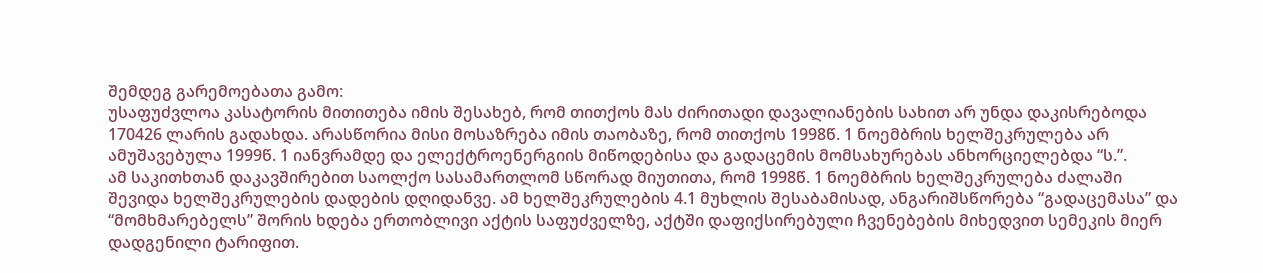შემდეგ გარემოებათა გამო:
უსაფუძვლოა კასატორის მითითება იმის შესახებ, რომ თითქოს მას ძირითადი დავალიანების სახით არ უნდა დაკისრებოდა 170426 ლარის გადახდა. არასწორია მისი მოსაზრება იმის თაობაზე, რომ თითქოს 1998წ. 1 ნოემბრის ხელშეკრულება არ ამუშავებულა 1999წ. 1 იანვრამდე და ელექტროენერგიის მიწოდებისა და გადაცემის მომსახურებას ანხორციელებდა “ს.”.
ამ საკითხთან დაკავშირებით საოლქო სასამართლომ სწორად მიუთითა, რომ 1998წ. 1 ნოემბრის ხელშეკრულება ძალაში შევიდა ხელშეკრულების დადების დღიდანვე. ამ ხელშეკრულების 4.1 მუხლის შესაბამისად, ანგარიშსწორება “გადაცემასა” და “მომხმარებელს” შორის ხდება ერთობლივი აქტის საფუძველზე, აქტში დაფიქსირებული ჩვენებების მიხედვით სემეკის მიერ დადგენილი ტარიფით.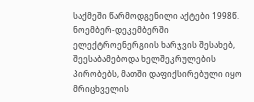საქმეში წარმოდგენილი აქტები 1998წ. ნოემბერ-დეკემბერში ელექტროენერგიის ხარჯვის შესახებ, შეესაბამებოდა ხელშეკრულების პირობებს, მათში დაფიქსირებული იყო მრიცხველის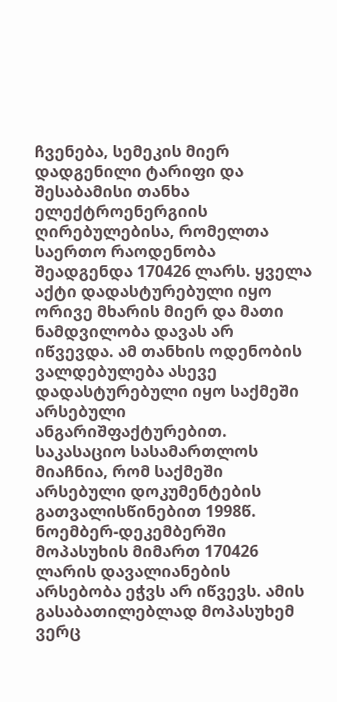ჩვენება, სემეკის მიერ დადგენილი ტარიფი და შესაბამისი თანხა ელექტროენერგიის ღირებულებისა, რომელთა საერთო რაოდენობა შეადგენდა 170426 ლარს. ყველა აქტი დადასტურებული იყო ორივე მხარის მიერ და მათი ნამდვილობა დავას არ იწვევდა. ამ თანხის ოდენობის ვალდებულება ასევე დადასტურებული იყო საქმეში არსებული ანგარიშფაქტურებით.
საკასაციო სასამართლოს მიაჩნია, რომ საქმეში არსებული დოკუმენტების გათვალისწინებით 1998წ. ნოემბერ-დეკემბერში მოპასუხის მიმართ 170426 ლარის დავალიანების არსებობა ეჭვს არ იწვევს. ამის გასაბათილებლად მოპასუხემ ვერც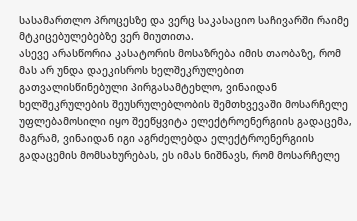სასამართლო პროცესზე და ვერც საკასაციო საჩივარში რაიმე მტკიცებულებებზე ვერ მიუთითა.
ასევე არასწორია კასატორის მოსაზრება იმის თაობაზე, რომ მას არ უნდა დაეკისროს ხელშეკრულებით გათვალისწინებული პირგასამტეხლო, ვინაიდან ხელშეკრულების შეუსრულებლობის შემთხვევაში მოსარჩელე უფლებამოსილი იყო შეეწყვიტა ელექტროენერგიის გადაცემა, მაგრამ, ვინაიდან იგი აგრძელებდა ელექტროენერგიის გადაცემის მომსახურებას, ეს იმას ნიშნავს, რომ მოსარჩელე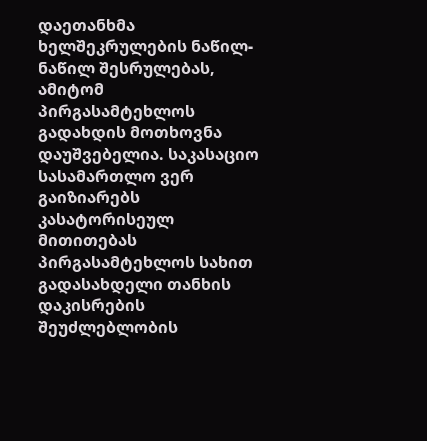დაეთანხმა ხელშეკრულების ნაწილ-ნაწილ შესრულებას, ამიტომ პირგასამტეხლოს გადახდის მოთხოვნა დაუშვებელია. საკასაციო სასამართლო ვერ გაიზიარებს კასატორისეულ მითითებას პირგასამტეხლოს სახით გადასახდელი თანხის დაკისრების შეუძლებლობის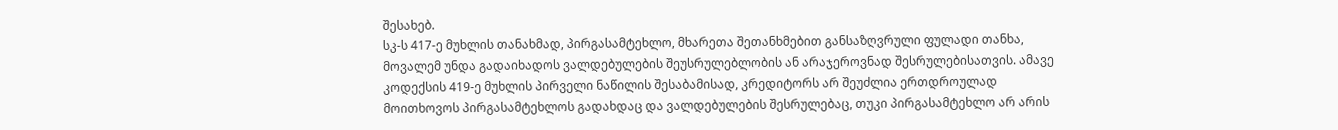შესახებ.
სკ-ს 417-ე მუხლის თანახმად, პირგასამტეხლო, მხარეთა შეთანხმებით განსაზღვრული ფულადი თანხა, მოვალემ უნდა გადაიხადოს ვალდებულების შეუსრულებლობის ან არაჯეროვნად შესრულებისათვის. ამავე კოდექსის 419-ე მუხლის პირველი ნაწილის შესაბამისად, კრედიტორს არ შეუძლია ერთდროულად მოითხოვოს პირგასამტეხლოს გადახდაც და ვალდებულების შესრულებაც, თუკი პირგასამტეხლო არ არის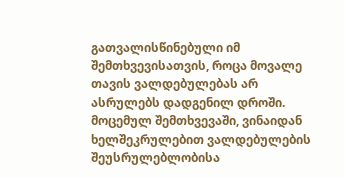გათვალისწინებული იმ შემთხვევისათვის, როცა მოვალე თავის ვალდებულებას არ ასრულებს დადგენილ დროში.
მოცემულ შემთხვევაში, ვინაიდან ხელშეკრულებით ვალდებულების შეუსრულებლობისა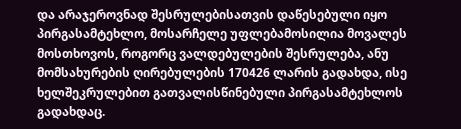და არაჯეროვნად შესრულებისათვის დაწესებული იყო პირგასამტეხლო, მოსარჩელე უფლებამოსილია მოვალეს მოსთხოვოს, როგორც ვალდებულების შესრულება, ანუ მომსახურების ღირებულების 170426 ლარის გადახდა, ისე ხელშეკრულებით გათვალისწინებული პირგასამტეხლოს გადახდაც.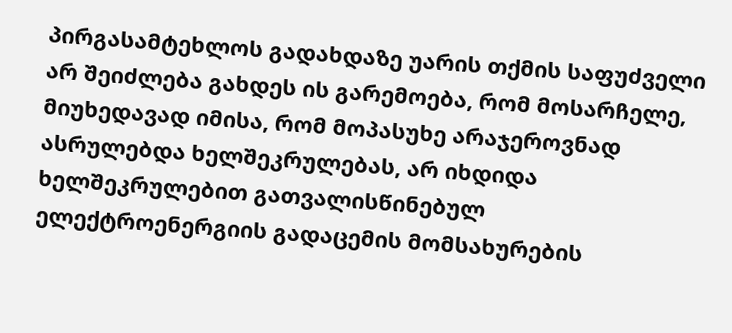პირგასამტეხლოს გადახდაზე უარის თქმის საფუძველი არ შეიძლება გახდეს ის გარემოება, რომ მოსარჩელე, მიუხედავად იმისა, რომ მოპასუხე არაჯეროვნად ასრულებდა ხელშეკრულებას, არ იხდიდა ხელშეკრულებით გათვალისწინებულ ელექტროენერგიის გადაცემის მომსახურების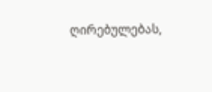ღირებულებას,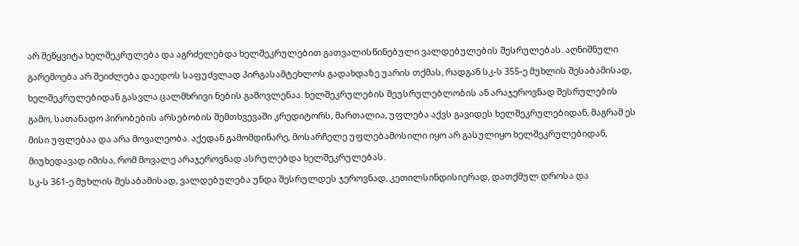არ შეწყვიტა ხელშეკრულება და აგრძელებდა ხელშეკრულებით გათვალისწინებული ვალდებულების შესრულებას. აღნიშნული გარემოება არ შეიძლება დაედოს საფუძვლად პირგასამტეხლოს გადახდაზე უარის თქმას, რადგან სკ-ს 355-ე მუხლის შესაბამისად, ხელშეკრულებიდან გასვლა ცალმხრივი ნების გამოვლენაა. ხელშეკრულების შეუსრულებლობის ან არაჯეროვნად შესრულების გამო, სათანადო პირობების არსებობის შემთხვევაში კრედიტორს, მართალია, უფლება აქვს გავიდეს ხელშეკრულებიდან, მაგრამ ეს მისი უფლებაა და არა მოვალეობა. აქედან გამომდინარე, მოსარჩელე უფლებამოსილი იყო არ გასულიყო ხელშეკრულებიდან, მიუხედავად იმისა, რომ მოვალე არაჯეროვნად ასრულებდა ხელშეკრულებას.
სკ-ს 361-ე მუხლის შესაბამისად, ვალდებულება უნდა შესრულდეს ჯეროვნად, კეთილსინდისიერად, დათქმულ დროსა და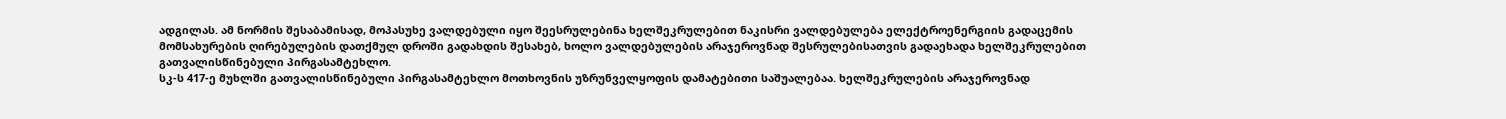ადგილას. ამ ნორმის შესაბამისად, მოპასუხე ვალდებული იყო შეესრულებინა ხელშეკრულებით ნაკისრი ვალდებულება ელექტროენერგიის გადაცემის მომსახურების ღირებულების დათქმულ დროში გადახდის შესახებ, ხოლო ვალდებულების არაჯეროვნად შესრულებისათვის გადაეხადა ხელშეკრულებით გათვალისწინებული პირგასამტეხლო.
სკ-ს 417-ე მუხლში გათვალისწინებული პირგასამტეხლო მოთხოვნის უზრუნველყოფის დამატებითი საშუალებაა. ხელშეკრულების არაჯეროვნად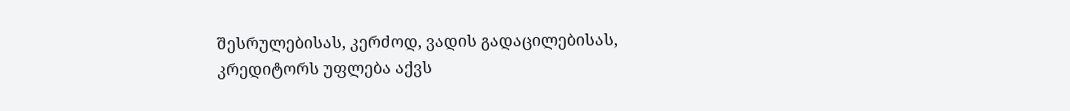შესრულებისას, კერძოდ, ვადის გადაცილებისას, კრედიტორს უფლება აქვს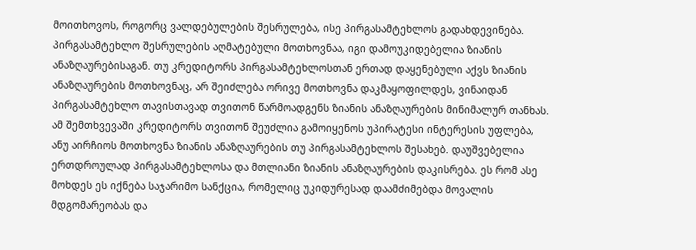მოითხოვოს, როგორც ვალდებულების შესრულება, ისე პირგასამტეხლოს გადახდევინება. პირგასამტეხლო შესრულების აღმატებული მოთხოვნაა, იგი დამოუკიდებელია ზიანის ანაზღაურებისაგან. თუ კრედიტორს პირგასამტეხლოსთან ერთად დაყენებული აქვს ზიანის ანაზღაურების მოთხოვნაც, არ შეიძლება ორივე მოთხოვნა დაკმაყოფილდეს, ვინაიდან პირგასამტეხლო თავისთავად თვითონ წარმოადგენს ზიანის ანაზღაურების მინიმალურ თანხას. ამ შემთხვევაში კრედიტორს თვითონ შეუძლია გამოიყენოს უპირატესი ინტერესის უფლება, ანუ აირჩიოს მოთხოვნა ზიანის ანაზღაურების თუ პირგასამტეხლოს შესახებ. დაუშვებელია ერთდროულად პირგასამტეხლოსა და მთლიანი ზიანის ანაზღაურების დაკისრება. ეს რომ ასე მოხდეს ეს იქნება საჯარიმო სანქცია, რომელიც უკიდურესად დაამძიმებდა მოვალის მდგომარეობას და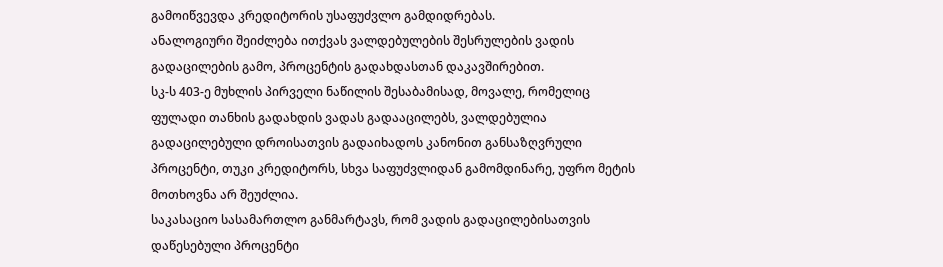გამოიწვევდა კრედიტორის უსაფუძვლო გამდიდრებას.
ანალოგიური შეიძლება ითქვას ვალდებულების შესრულების ვადის გადაცილების გამო, პროცენტის გადახდასთან დაკავშირებით.
სკ-ს 403-ე მუხლის პირველი ნაწილის შესაბამისად, მოვალე, რომელიც ფულადი თანხის გადახდის ვადას გადააცილებს, ვალდებულია გადაცილებული დროისათვის გადაიხადოს კანონით განსაზღვრული პროცენტი, თუკი კრედიტორს, სხვა საფუძვლიდან გამომდინარე, უფრო მეტის მოთხოვნა არ შეუძლია.
საკასაციო სასამართლო განმარტავს, რომ ვადის გადაცილებისათვის დაწესებული პროცენტი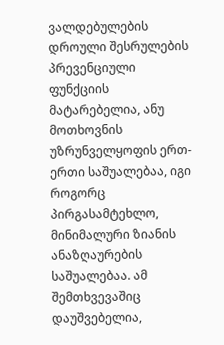ვალდებულების დროული შესრულების პრევენციული ფუნქციის მატარებელია, ანუ მოთხოვნის უზრუნველყოფის ერთ-ერთი საშუალებაა, იგი როგორც პირგასამტეხლო, მინიმალური ზიანის ანაზღაურების საშუალებაა. ამ შემთხვევაშიც დაუშვებელია,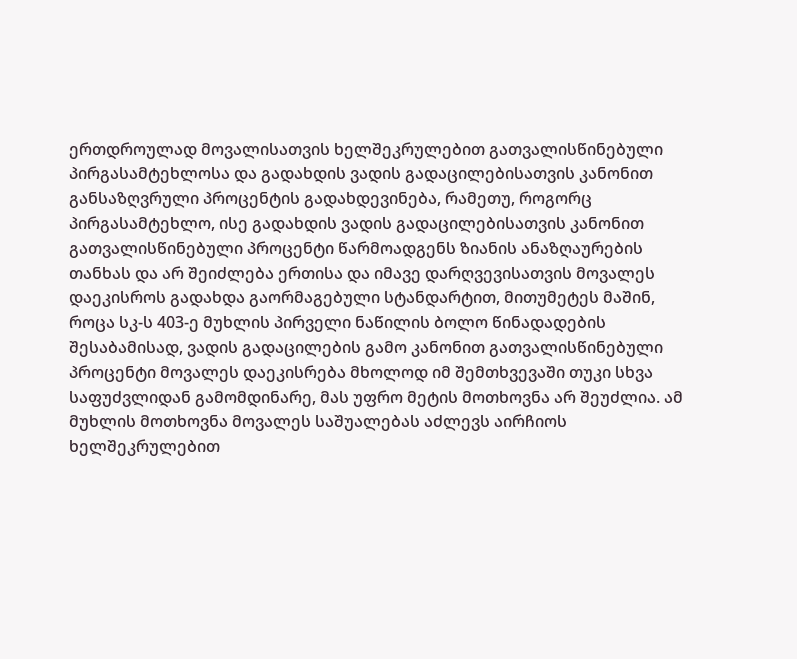ერთდროულად მოვალისათვის ხელშეკრულებით გათვალისწინებული პირგასამტეხლოსა და გადახდის ვადის გადაცილებისათვის კანონით განსაზღვრული პროცენტის გადახდევინება, რამეთუ, როგორც პირგასამტეხლო, ისე გადახდის ვადის გადაცილებისათვის კანონით გათვალისწინებული პროცენტი წარმოადგენს ზიანის ანაზღაურების თანხას და არ შეიძლება ერთისა და იმავე დარღვევისათვის მოვალეს დაეკისროს გადახდა გაორმაგებული სტანდარტით, მითუმეტეს მაშინ, როცა სკ-ს 403-ე მუხლის პირველი ნაწილის ბოლო წინადადების შესაბამისად, ვადის გადაცილების გამო კანონით გათვალისწინებული პროცენტი მოვალეს დაეკისრება მხოლოდ იმ შემთხვევაში თუკი სხვა საფუძვლიდან გამომდინარე, მას უფრო მეტის მოთხოვნა არ შეუძლია. ამ მუხლის მოთხოვნა მოვალეს საშუალებას აძლევს აირჩიოს ხელშეკრულებით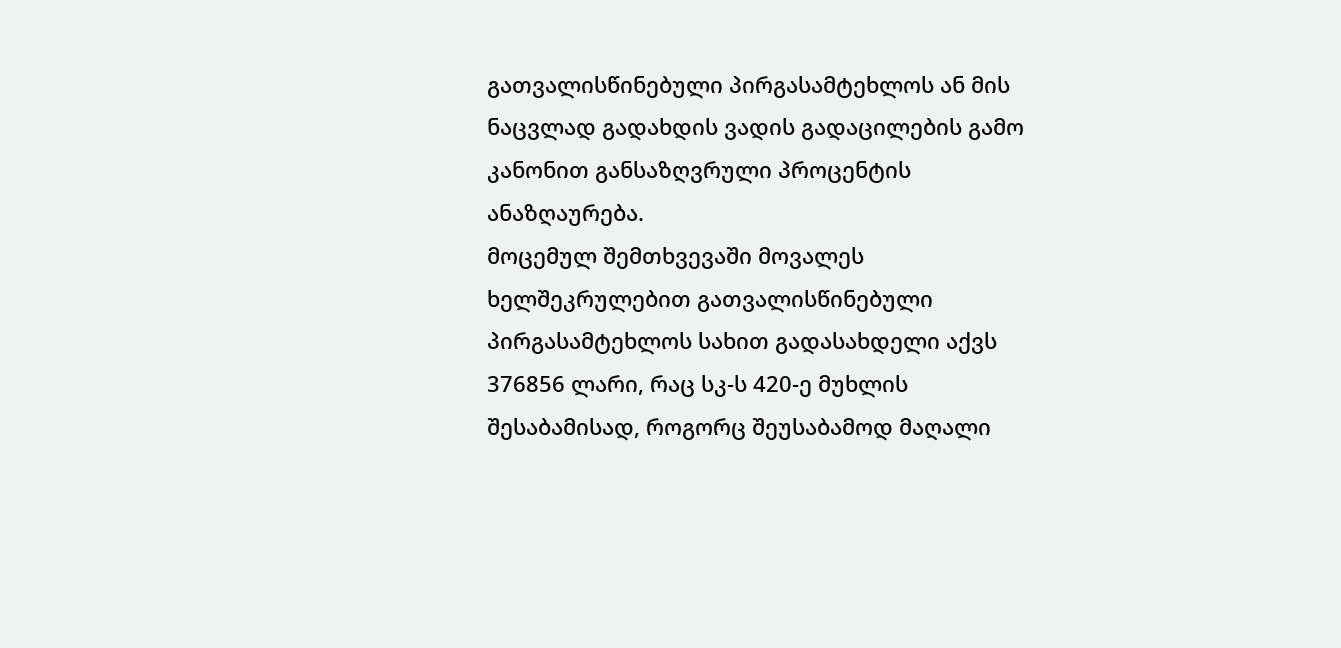გათვალისწინებული პირგასამტეხლოს ან მის ნაცვლად გადახდის ვადის გადაცილების გამო კანონით განსაზღვრული პროცენტის ანაზღაურება.
მოცემულ შემთხვევაში მოვალეს ხელშეკრულებით გათვალისწინებული პირგასამტეხლოს სახით გადასახდელი აქვს 376856 ლარი, რაც სკ-ს 420-ე მუხლის შესაბამისად, როგორც შეუსაბამოდ მაღალი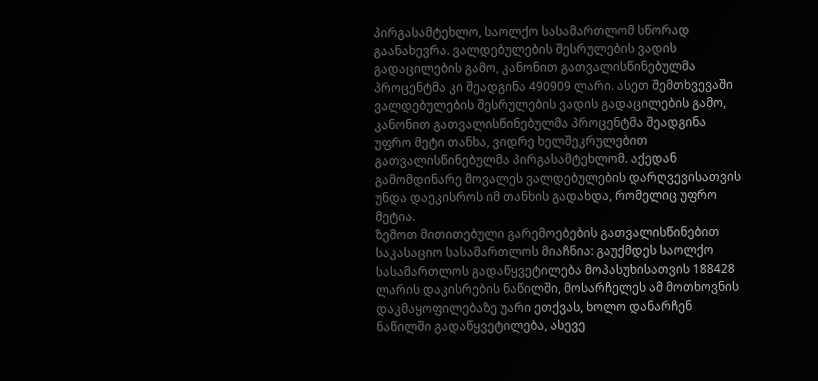პირგასამტეხლო, საოლქო სასამართლომ სწორად გაანახევრა. ვალდებულების შესრულების ვადის გადაცილების გამო, კანონით გათვალისწინებულმა პროცენტმა კი შეადგინა 490909 ლარი. ასეთ შემთხვევაში ვალდებულების შესრულების ვადის გადაცილების გამო, კანონით გათვალისწინებულმა პროცენტმა შეადგინა უფრო მეტი თანხა, ვიდრე ხელშეკრულებით გათვალისწინებულმა პირგასამტეხლომ. აქედან გამომდინარე მოვალეს ვალდებულების დარღვევისათვის უნდა დაეკისროს იმ თანხის გადახდა, რომელიც უფრო მეტია.
ზემოთ მითითებული გარემოებების გათვალისწინებით საკასაციო სასამართლოს მიაჩნია: გაუქმდეს საოლქო სასამართლოს გადაწყვეტილება მოპასუხისათვის 188428 ლარის დაკისრების ნაწილში, მოსარჩელეს ამ მოთხოვნის დაკმაყოფილებაზე უარი ეთქვას, ხოლო დანარჩენ ნაწილში გადაწყვეტილება, ასევე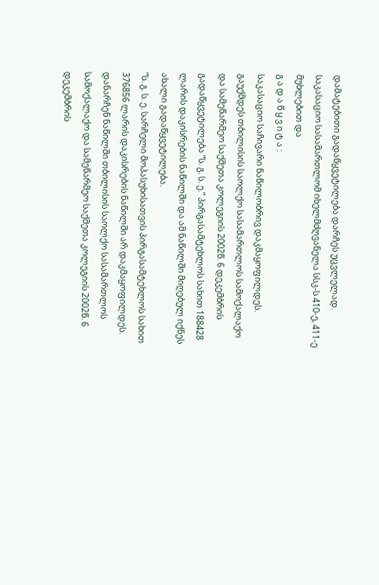დამატებითი გადაწყვეტილება დარჩეს უცვლელად.
საკასაციო სასამართლომ იხელმძღვანელა სსკ-ს 410-ე, 411-ე მუხლებით და
გ ა დ ა წ ყ ვ ი ტ ა :
საკასაციო საჩივარი ნაწილობრივ დაკმაყოფილდეს.
გაუქმდეს თბილისის საოლქო სასამართლოს სამოქალაქო და სამეწარმეო საქმეთა კოლეგიის 2002წ. 6 დეკემბრის გადაწყვეტილება “ს. გ. ს. ე.” პირგასამტეხლოს სახით 188428 ლარის დაკისრების ნაწილში და ამ ნაწილში მიღებულ იქნეს ახალი გადაწყვეტილება.
“ს. გ. ს. ე. სარჩელი მოპასუხისათვის პირგასამტეხლოს სახით 376856 ლარის დაკისრების ნაწილში არ დაკმაყოფილდეს. დანარჩენ ნაწილში თბილისის საოლქო სასამართლოს სამოქალაქო და სამეწარმეო საქმეთა კოლეგიის 2002წ. 6 დეკემბრის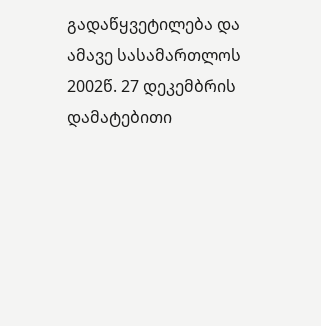გადაწყვეტილება და ამავე სასამართლოს 2002წ. 27 დეკემბრის დამატებითი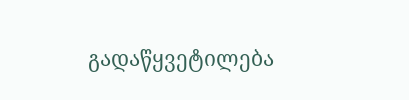გადაწყვეტილება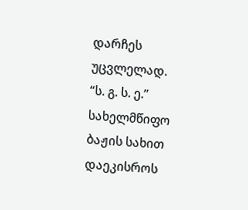დარჩეს უცვლელად.
“ს. გ. ს. ე.” სახელმწიფო ბაჟის სახით დაეკისროს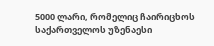5000 ლარი, რომელიც ჩაირიცხოს საქართველოს უზენაესი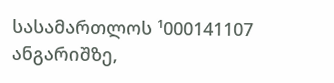სასამართლოს ¹000141107 ანგარიშზე,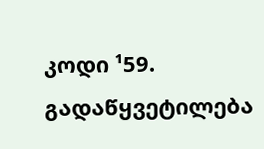კოდი ¹59.
გადაწყვეტილება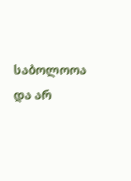საბოლოოა და არ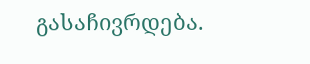გასაჩივრდება.